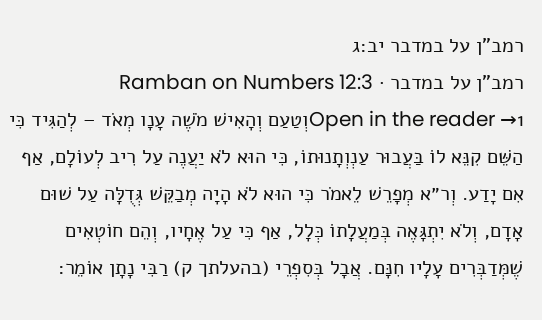רמב"ן על במדבר יב:ג
רמב"ן על במדבר · Ramban on Numbers 12:3
Open in the reader →1וְטַעַם וְהָאִישׁ מֹשֶׁה עָנָו מְאֹד – לְהַגִּיד כִּי הַשֵּׁם קִנֵּא לוֹ בַּעֲבוּר עַנְוְתָנוּתוֹ, כִּי הוּא לֹא יַעֲנֶה עַל רִיב לְעוֹלָם, אַף אִם יָדַע. וְר״א מְפָרֵשׁ לֵאמֹר כִּי הוּא לֹא הָיָה מְבַקֵּשׁ גְּדֻלָּה עַל שׁוּם אָדָם, וְלֹא יִתְגָּאֶה בְּמַעֲלָתוֹ כְּלָל, אַף כִּי עַל אֶחָיו, וְהֵם חוֹטְאִים שֶׁמְּדַבְּרִים עָלָיו חִנָּם. אֲבָל בְּסִפְרֵי (בהעלתך ק) רַבִּי נָתָן אוֹמֵר: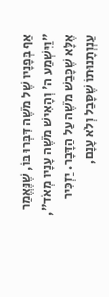אַף בְּפָנָיו שֶׁל מֹשֶׁה דִּבְּרוּ בּוֹ, שֶׁנֶּאֱמַר ״וַיִּשְׁמַע ה' וְהָאִישׁ מֹשֶׁה עָנָיו מְאֹד״, אֶלָּא שֶׁכָּבַשׁ מֹשֶׁה עַל הַדָּבָר. יַזְכִּיר עַנְוְתָנוּתוֹ שֶׁסָּבַל וְלֹא עָנָם,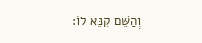וְהַשֵּׁם קִנֵּא לוֹ: